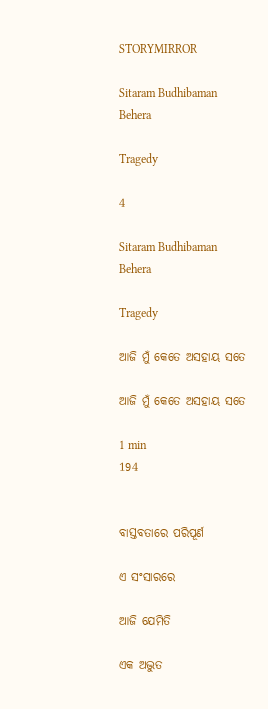STORYMIRROR

Sitaram Budhibaman Behera

Tragedy

4

Sitaram Budhibaman Behera

Tragedy

ଆଜି ମୁଁ କେତେ ଅସହାୟ ସତେ

ଆଜି ମୁଁ କେତେ ଅସହାୟ ସତେ

1 min
194


ବାସ୍ତବତାରେ ପରିପୂର୍ଣ

ଏ ସଂସାରରେ

ଆଜି ଯେମିତି

ଏକ ଅଦ୍ଭୁତ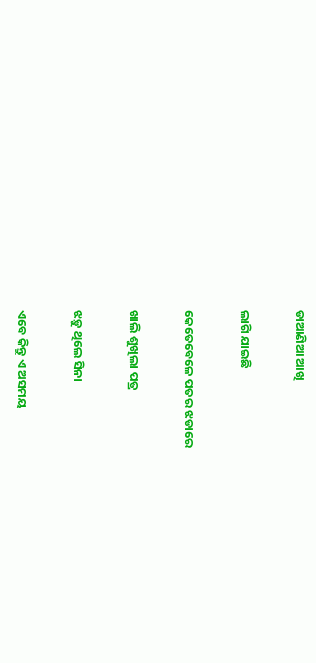ଡାଆଣିଆ ଆଖି

ଲାଗି ଯାଇଛି

କେତେବେଳେ ପତର ଝଡାରେ

ଖାଲି ଶୁଖିଲା ପତ୍ର

ଝଡ଼ୁ ଥିଲେ ସିନା

ଏବେ କିନ୍ତୁ ଏ ଅସମୟ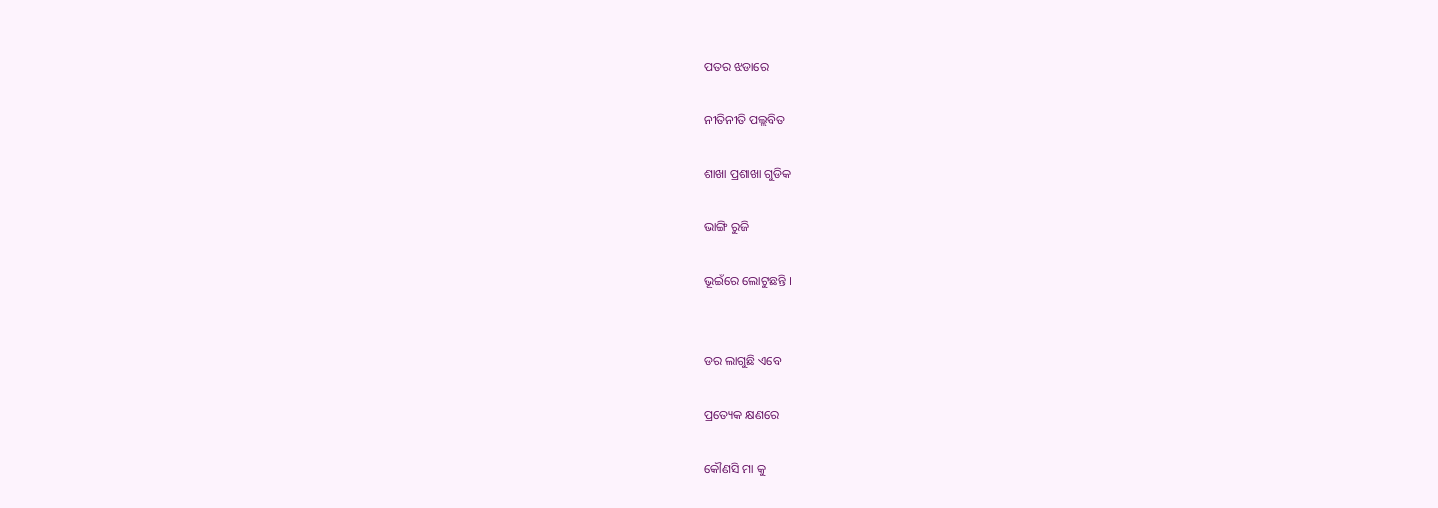ପତର ଝଡାରେ

ନୀତିନୀତି ପଲ୍ଲବିତ

ଶାଖା ପ୍ରଶାଖା ଗୁଡିକ

ଭାଙ୍ଗି ରୁଜି

ଭୂଇଁରେ ଲୋଟୁଛନ୍ତି ।


ଡର ଲାଗୁଛି ଏବେ

ପ୍ରତ୍ୟେକ କ୍ଷଣରେ

କୌଣସି ମା କୁ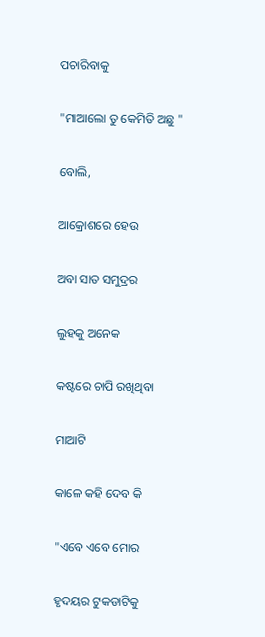ପଚାରିବାକୁ

"ମାଆଲୋ ତୁ କେମିତି ଅଛୁ "

ବୋଲି,

ଆକ୍ରୋଶରେ ହେଉ

ଅବା ସାତ ସମୁଦ୍ରର

ଲୁହକୁ ଅନେକ

କଷ୍ଟରେ ଚାପି ରଖିଥିବା

ମାଆଟି

କାଳେ କହି ଦେବ କି

"ଏବେ ଏବେ ମୋର

ହୃଦୟର ଟୁକଡାଟିକୁ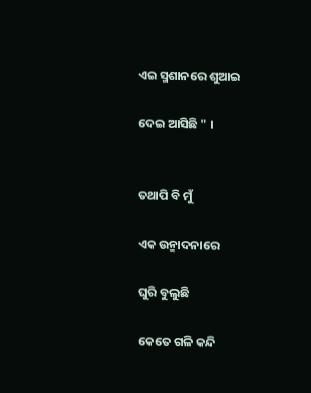ଏଇ ସ୍ମଶାନରେ ଶୁଆଇ

ଦେଇ ଆସିଛି " ।


ତଥାପି ବି ମୁଁ

ଏକ ଉନ୍ମାଦନାରେ

ଘୁରି ବୁଲୁଛି

କେତେ ଗଳି କନ୍ଦି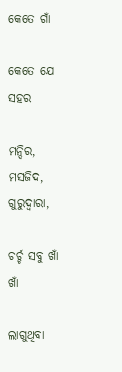କେତେ ଗାଁ

କେତେ ଯେ ସହର

ମନ୍ଦିର, ମସଜିଦ, ଗୁରୁଦ୍ୱାରା,

ଚର୍ଚ୍ଚ ସବୁ ଖାଁ ଖାଁ

ଲାଗୁଥିବା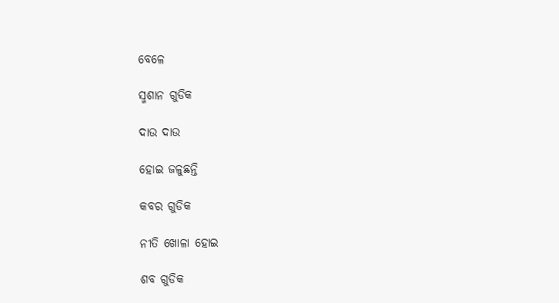ବେଳେ

ସ୍ମଶାନ ଗୁଡିକ

ଦାଉ ଦାଉ

ହୋଇ ଜଳୁଛନ୍ତି

କବର ଗୁଡିକ

ନୀତି ଖୋଳା ହୋଇ

ଶବ ଗୁଡିକ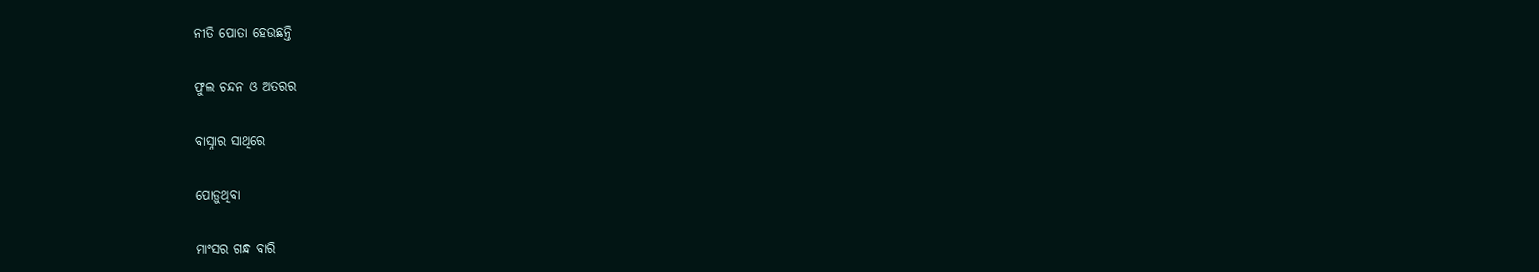ନୀତି ପୋତା ହେଉଛନ୍ତି

ଫୁଲ ଚନ୍ଦନ ଓ ଅତରର

ବାସ୍ନାର ସାଥିରେ

ପୋଡ଼ୁଥିବା

ମାଂସର ଗନ୍ଧ ବାରି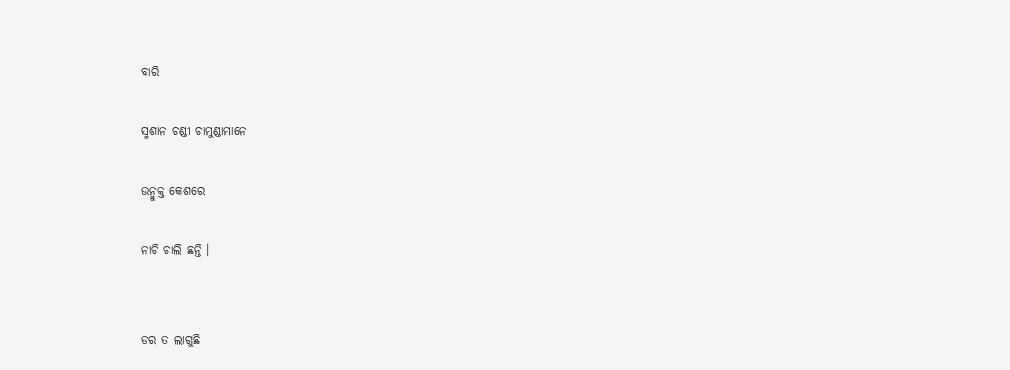ବାରି

ସ୍ମଶାନ ଚଣ୍ଡୀ ଚାମୁଣ୍ଡାମାନେ

ଉନ୍ମୁକ୍ତ କେଶରେ

ନାଚି ଚାଲି ଛନ୍ତି ।


ଡର ତ ଲାଗୁଛି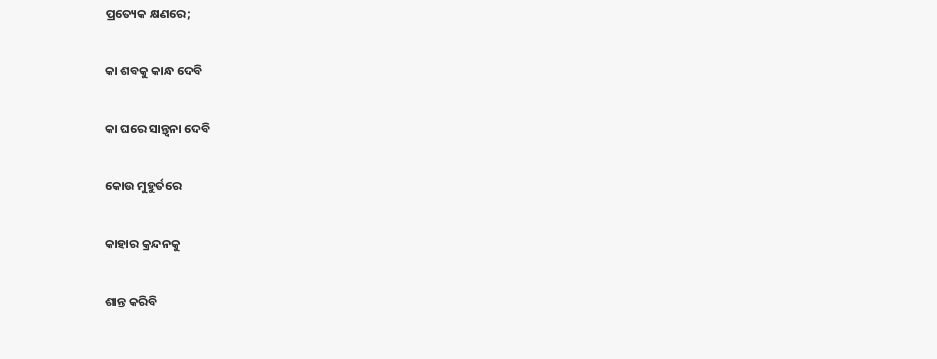ପ୍ରତ୍ୟେକ କ୍ଷଣରେ;

କା ଶବକୁ କାନ୍ଧ ଦେବି

କା ଘରେ ସାନ୍ତ୍ୱନା ଦେବି

କୋଉ ମୁହୁର୍ତରେ

କାହାର କ୍ରନ୍ଦନକୁ

ଶାନ୍ତ କରିବି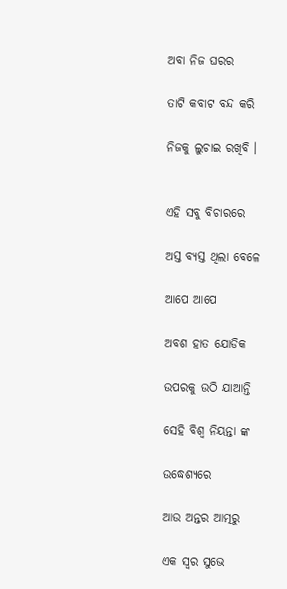ଅବା ନିଜ ଘରର

ତାଟି କବାଟ ବନ୍ଦ କରି

ନିଜକୁ ଲୁଚାଇ ରଖିବି ।


ଏହି ସବୁ ବିଚାରରେ

ଅସ୍ତ ବ୍ୟସ୍ତ ଥିଲା ବେଳେ

ଆପେ ଆପେ

ଅବଶ ହାତ ଯୋଡିକ

ଉପରକୁ ଉଠି ଯାଆନ୍ତି

ସେହି ବିଶ୍ୱ ନିୟନ୍ତା ଙ୍କ

ଉଦ୍ଧେଶ୍ୟରେ

ଆଉ ଅନ୍ତର ଆତ୍ମରୁ

ଏକ ସ୍ୱର ସୁଭେ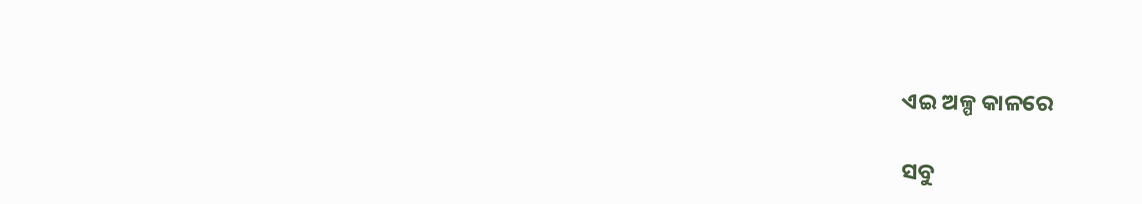ଏଇ ଅଳ୍ପ କାଳରେ

ସବୁ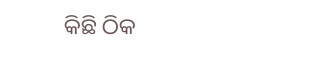କିଛି ଠିକ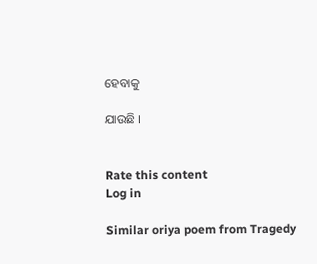ହେବାକୁ

ଯାଉଛି ।


Rate this content
Log in

Similar oriya poem from Tragedy